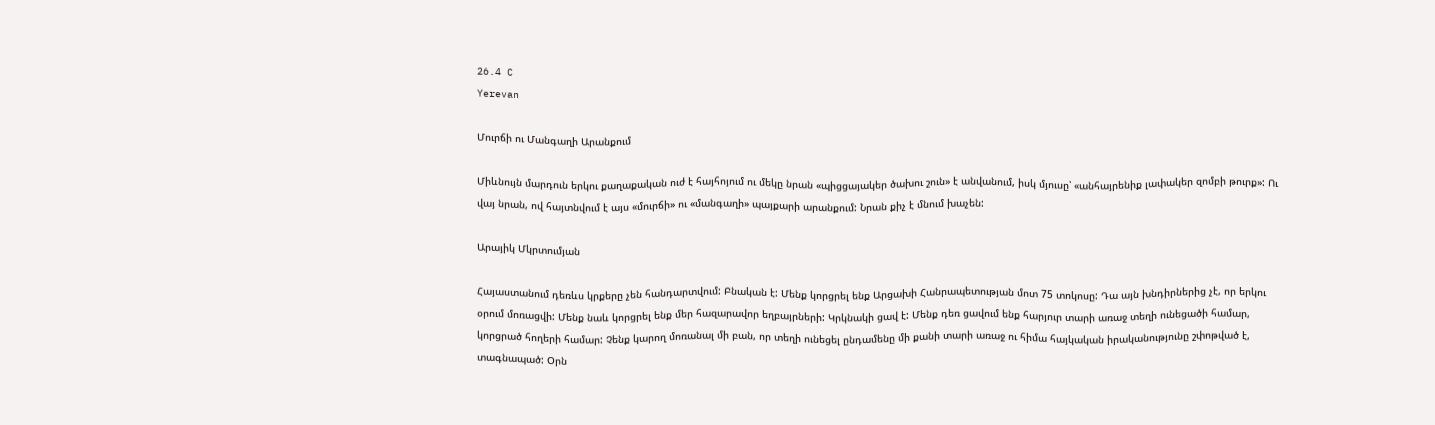26.4 C
Yerevan

Մուրճի ու Մանգաղի Արանքում

Միևնույն մարդուն երկու քաղաքական ուժ է հայհոյում ու մեկը նրան «պիցցայակեր ծախու շուն» է անվանում, իսկ մյուսը՝ «անհայրենիք լափակեր զոմբի թուրք»: Ու վայ նրան, ով հայտնվում է այս «մուրճի» ու «մանգաղի» պայքարի արանքում: Նրան քիչ է մնում խաչեն:

Արայիկ Մկրտումյան

Հայաստանում դեռևս կրքերը չեն հանդարտվում: Բնական է: Մենք կորցրել ենք Արցախի Հանրապետության մոտ 75 տոկոսը: Դա այն խնդիրներից չէ, որ երկու օրում մոռացվի: Մենք նաև կորցրել ենք մեր հազարավոր եղբայրների: Կրկնակի ցավ է: Մենք դեռ ցավում ենք հարյուր տարի առաջ տեղի ունեցածի համար, կորցրած հողերի համար: Չենք կարող մոռանալ մի բան, որ տեղի ունեցել ընդամենը մի քանի տարի առաջ ու հիմա հայկական իրականությունը շփոթված է, տագնապած: Օրն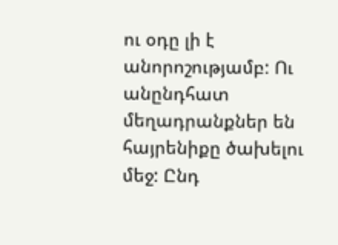ու օդը լի է անորոշությամբ: Ու անընդհատ մեղադրանքներ են հայրենիքը ծախելու մեջ: Ընդ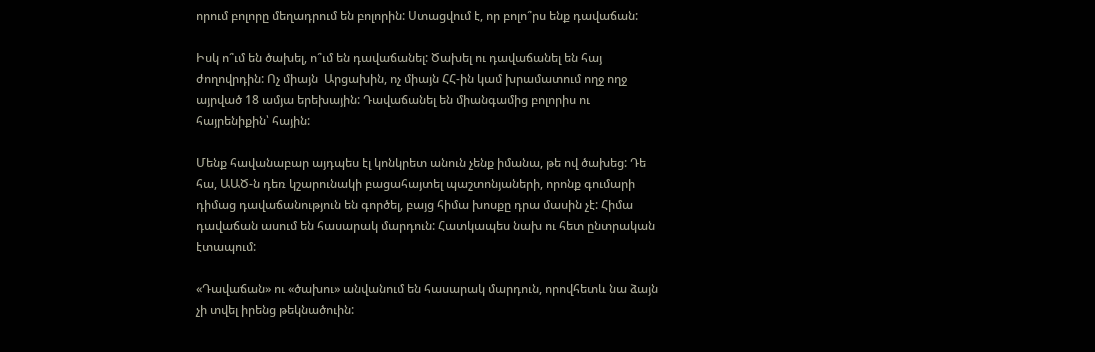որում բոլորը մեղադրում են բոլորին: Ստացվում է, որ բոլո՞րս ենք դավաճան:

Իսկ ո՞ւմ են ծախել, ո՞ւմ են դավաճանել: Ծախել ու դավաճանել են հայ ժողովրդին: Ոչ միայն  Արցախին, ոչ միայն ՀՀ-ին կամ խրամատում ողջ ողջ այրված 18 ամյա երեխային: Դավաճանել են միանգամից բոլորիս ու հայրենիքին՝ հային:

Մենք հավանաբար այդպես էլ կոնկրետ անուն չենք իմանա, թե ով ծախեց: Դե հա, ԱԱԾ‑ն դեռ կշարունակի բացահայտել պաշտոնյաների, որոնք գումարի դիմաց դավաճանություն են գործել, բայց հիմա խոսքը դրա մասին չէ: Հիմա դավաճան ասում են հասարակ մարդուն: Հատկապես նախ ու հետ ընտրական էտապում:

«Դավաճան» ու «ծախու» անվանում են հասարակ մարդուն, որովհետև նա ձայն չի տվել իրենց թեկնածուին: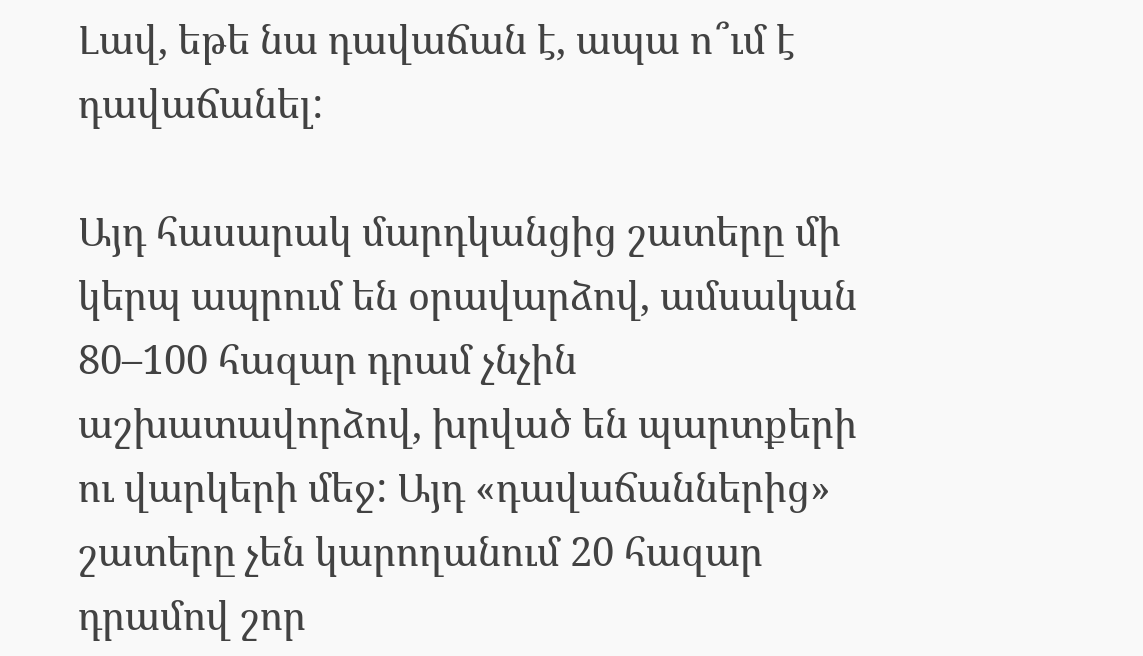Լավ, եթե նա դավաճան է, ապա ո՞ւմ է դավաճանել:

Այդ հասարակ մարդկանցից շատերը մի կերպ ապրում են օրավարձով, ամսական 80–100 հազար դրամ չնչին աշխատավորձով, խրված են պարտքերի ու վարկերի մեջ: Այդ «դավաճաններից» շատերը չեն կարողանում 20 հազար դրամով շոր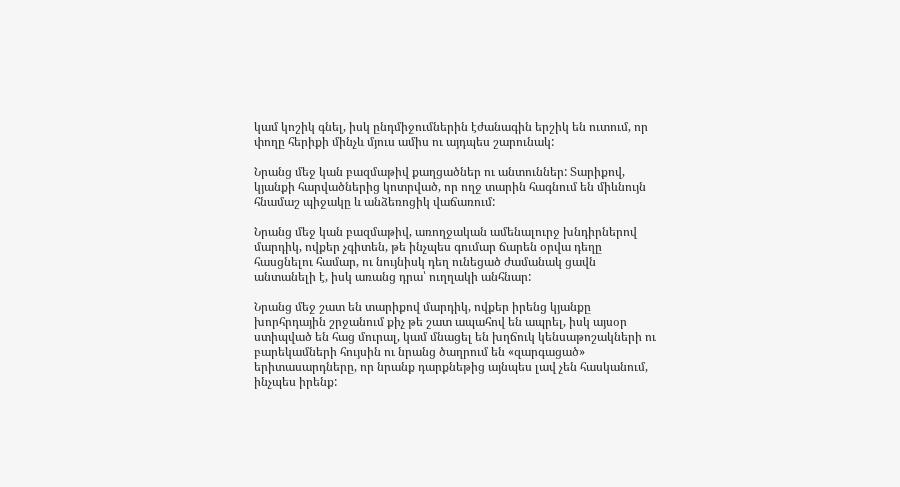կամ կոշիկ գնել, իսկ ընդմիջումներին էժանագին երշիկ են ուտում, որ փողը հերիքի մինչև մյուս ամիս ու այդպես շարունակ:

Նրանց մեջ կան բազմաթիվ քաղցածներ ու անտուններ: Տարիքով, կյանքի հարվածներից կոտրված, որ ողջ տարին հագնում են միևնույն հնամաշ պիջակը և անձեռոցիկ վաճառում:

Նրանց մեջ կան բազմաթիվ, առողջական ամենալուրջ խնդիրներով մարդիկ, ովքեր չգիտեն, թե ինչպես գումար ճարեն օրվա դեղը հասցնելու համար, ու նույնիսկ դեղ ունեցած ժամանակ ցավն անտանելի է, իսկ առանց դրա՝ ուղղակի անհնար:

Նրանց մեջ շատ են տարիքով մարդիկ, ովքեր իրենց կյանքը խորհրդային շրջանում քիչ թե շատ ապահով են ապրել, իսկ այսօր ստիպված են հաց մուրալ, կամ մնացել են խղճուկ կենսաթոշակների ու բարեկամների հույսին ու նրանց ծաղրում են «զարգացած» երիտասարդները, որ նրանք դարքնեթից այնպես լավ չեն հասկանում, ինչպես իրենք: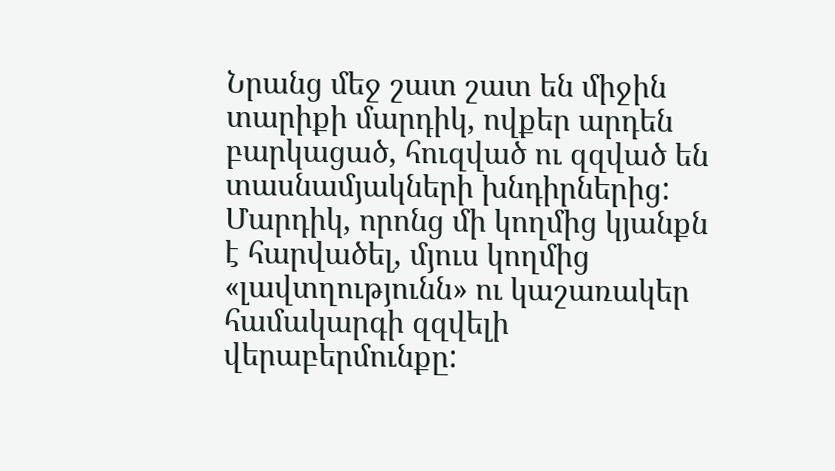Նրանց մեջ շատ շատ են միջին տարիքի մարդիկ, ովքեր արդեն բարկացած, հուզված ու զզված են տասնամյակների խնդիրներից: Մարդիկ, որոնց մի կողմից կյանքն է հարվածել, մյուս կողմից «լավտղությունն» ու կաշառակեր համակարգի զզվելի վերաբերմունքը: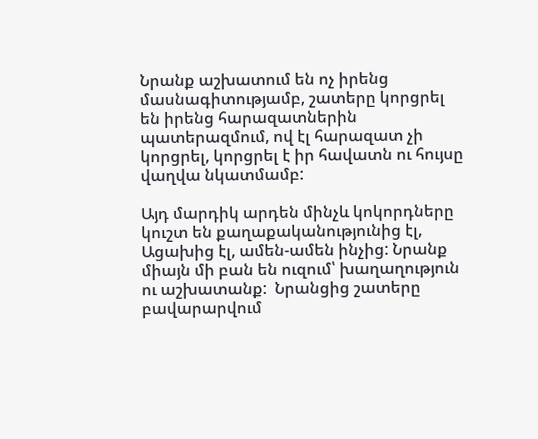Նրանք աշխատում են ոչ իրենց մասնագիտությամբ, շատերը կորցրել են իրենց հարազատներին պատերազմում, ով էլ հարազատ չի կորցրել, կորցրել է իր հավատն ու հույսը վաղվա նկատմամբ:

Այդ մարդիկ արդեն մինչև կոկորդները կուշտ են քաղաքականությունից էլ, Ացախից էլ, ամեն-ամեն ինչից: Նրանք միայն մի բան են ուզում՝ խաղաղություն ու աշխատանք:  Նրանցից շատերը բավարարվում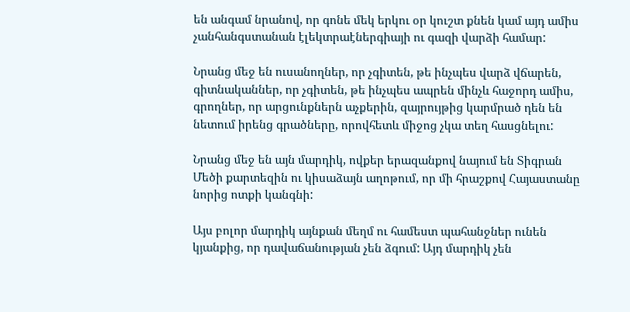են անգամ նրանով, որ գոնե մեկ երկու օր կուշտ քնեն կամ այդ ամիս չանհանգստանան էլեկտրաէներգիայի ու գազի վարձի համար:

Նրանց մեջ են ուսանողներ, որ չգիտեն, թե ինչպես վարձ վճարեն, գիտնականներ, որ չգիտեն, թե ինչպես ապրեն մինչև հաջորդ ամիս, գրողներ, որ արցունքներն աչքերին, զայրույթից կարմրած դեն են նետում իրենց գրածները, որովհետև միջոց չկա տեղ հասցնելու:

Նրանց մեջ են այն մարդիկ, ովքեր երազանքով նայում են Տիգրան Մեծի քարտեզին ու կիսաձայն աղոթում, որ մի հրաշքով Հայաստանը նորից ոտքի կանգնի:

Այս բոլոր մարդիկ այնքան մեղմ ու համեստ պահանջներ ունեն կյանքից, որ դավաճանության չեն ձգում: Այդ մարդիկ չեն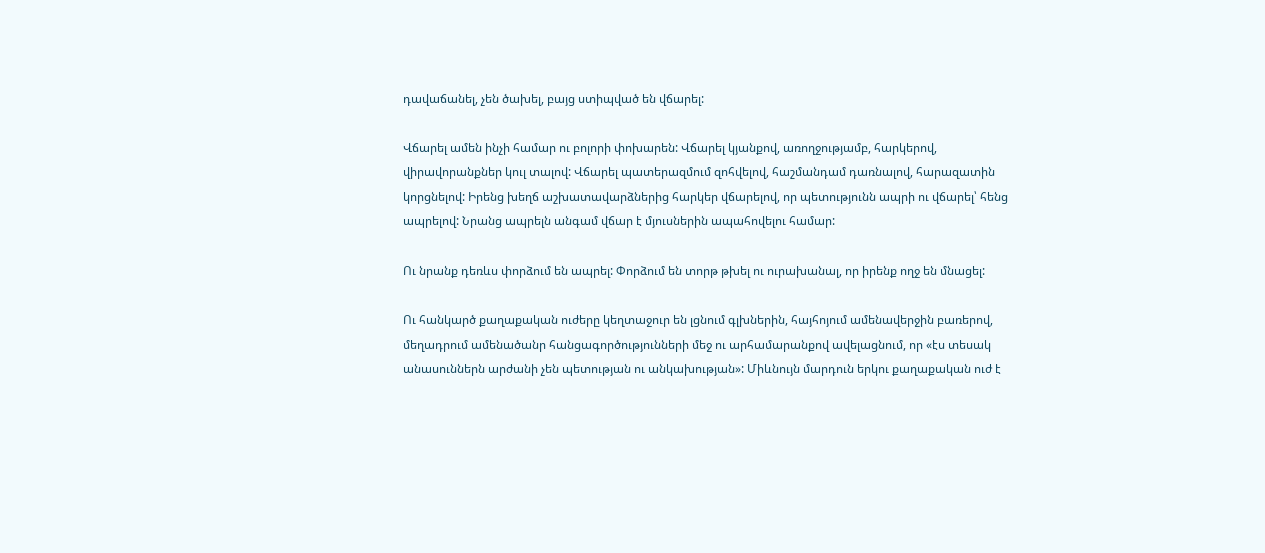դավաճանել, չեն ծախել, բայց ստիպված են վճարել:

Վճարել ամեն ինչի համար ու բոլորի փոխարեն: Վճարել կյանքով, առողջությամբ, հարկերով, վիրավորանքներ կուլ տալով: Վճարել պատերազմում զոհվելով, հաշմանդամ դառնալով, հարազատին կորցնելով: Իրենց խեղճ աշխատավարձներից հարկեր վճարելով, որ պետությունն ապրի ու վճարել՝ հենց ապրելով: Նրանց ապրելն անգամ վճար է մյուսներին ապահովելու համար:

Ու նրանք դեռևս փորձում են ապրել: Փորձում են տորթ թխել ու ուրախանալ, որ իրենք ողջ են մնացել:

Ու հանկարծ քաղաքական ուժերը կեղտաջուր են լցնում գլխներին, հայհոյում ամենավերջին բառերով, մեղադրում ամենածանր հանցագործությունների մեջ ու արհամարանքով ավելացնում, որ «էս տեսակ անասուններն արժանի չեն պետության ու անկախության»: Միևնույն մարդուն երկու քաղաքական ուժ է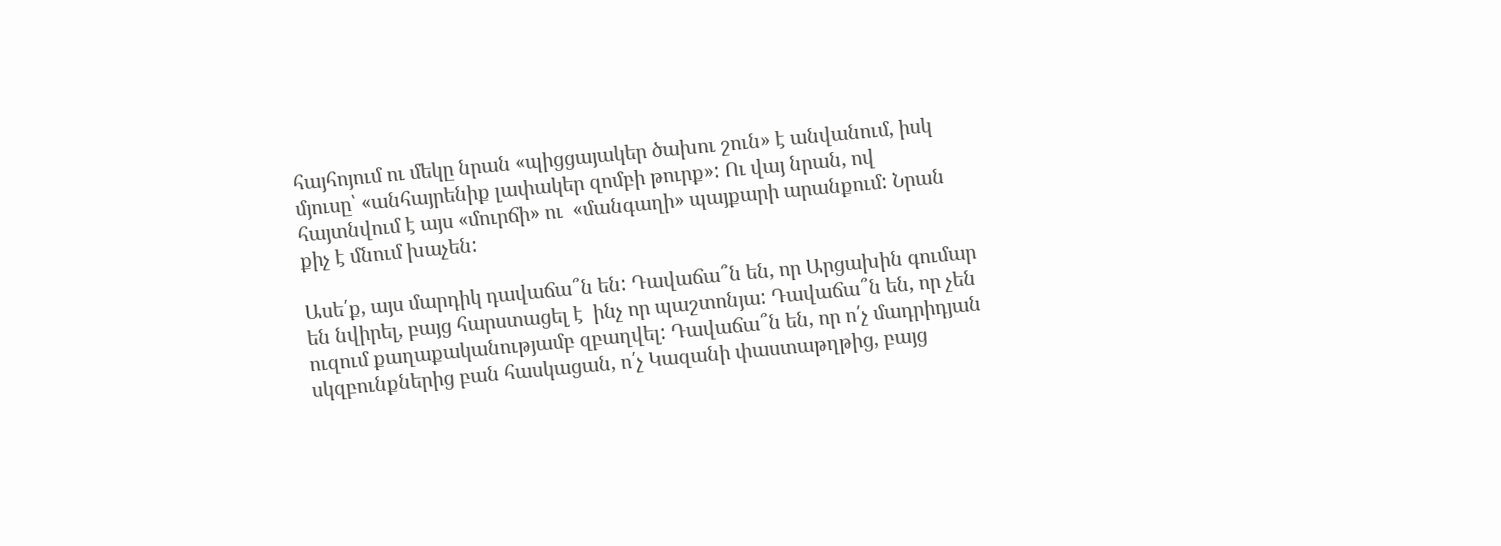հայհոյում ու մեկը նրան «պիցցայակեր ծախու շուն» է անվանում, իսկ մյուսը՝ «անհայրենիք լափակեր զոմբի թուրք»: Ու վայ նրան, ով հայտնվում է այս «մուրճի» ու  «մանգաղի» պայքարի արանքում: Նրան քիչ է մնում խաչեն:

Ասե՛ք, այս մարդիկ դավաճա՞ն են: Դավաճա՞ն են, որ Արցախին գումար են նվիրել, բայց հարստացել է  ինչ որ պաշտոնյա: Դավաճա՞ն են, որ չեն ուզում քաղաքականությամբ զբաղվել: Դավաճա՞ն են, որ ո՛չ մադրիդյան սկզբունքներից բան հասկացան, ո՛չ Կազանի փաստաթղթից, բայց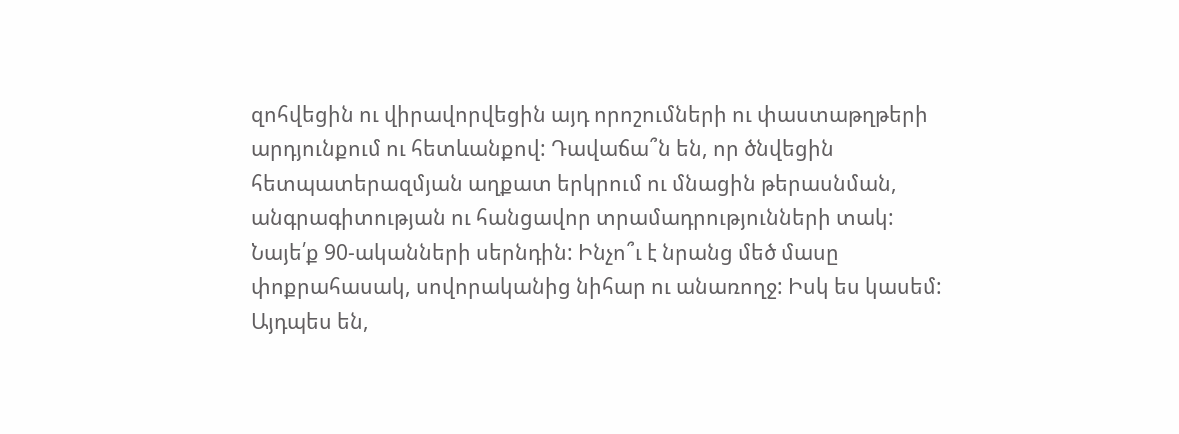զոհվեցին ու վիրավորվեցին այդ որոշումների ու փաստաթղթերի արդյունքում ու հետևանքով: Դավաճա՞ն են, որ ծնվեցին հետպատերազմյան աղքատ երկրում ու մնացին թերասնման, անգրագիտության ու հանցավոր տրամադրությունների տակ: Նայե՛ք 90-ականների սերնդին: Ինչո՞ւ է նրանց մեծ մասը փոքրահասակ, սովորականից նիհար ու անառողջ: Իսկ ես կասեմ: Այդպես են,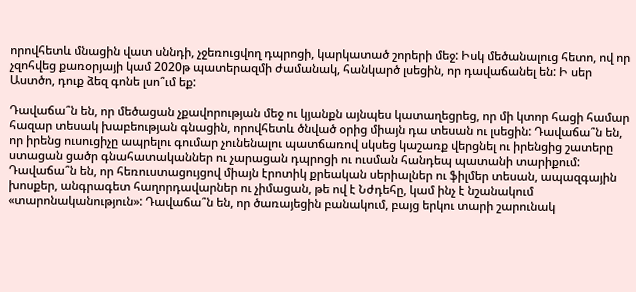որովհետև մնացին վատ սննդի, չջեռուցվող դպրոցի, կարկատած շորերի մեջ: Իսկ մեծանալուց հետո, ով որ չզոհվեց քառօրյայի կամ 2020թ պատերազմի ժամանակ, հանկարծ լսեցին, որ դավաճանել են: Ի սեր Աստծո, դուք ձեզ գոնե լսո՞ւմ եք:

Դավաճա՞ն են, որ մեծացան չքավորության մեջ ու կյանքն այնպես կատաղեցրեց, որ մի կտոր հացի համար հազար տեսակ խաբեության գնացին, որովհետև ծնված օրից միայն դա տեսան ու լսեցին: Դավաճա՞ն են, որ իրենց ուսուցիչը ապրելու գումար չունենալու պատճառով սկսեց կաշառք վերցնել ու իրենցից շատերը ստացան ցածր գնահատականներ ու չարացան դպրոցի ու ուսման հանդեպ պատանի տարիքում: Դավաճա՞ն են, որ հեռուստացույցով միայն էրոտիկ քրեական սերիալներ ու ֆիլմեր տեսան, ապազգային խոսքեր, անգրագետ հաղորդավարներ ու չիմացան, թե ով է Նժդեհը, կամ ինչ է նշանակում «տարոնականություն»: Դավաճա՞ն են, որ ծառայեցին բանակում, բայց երկու տարի շարունակ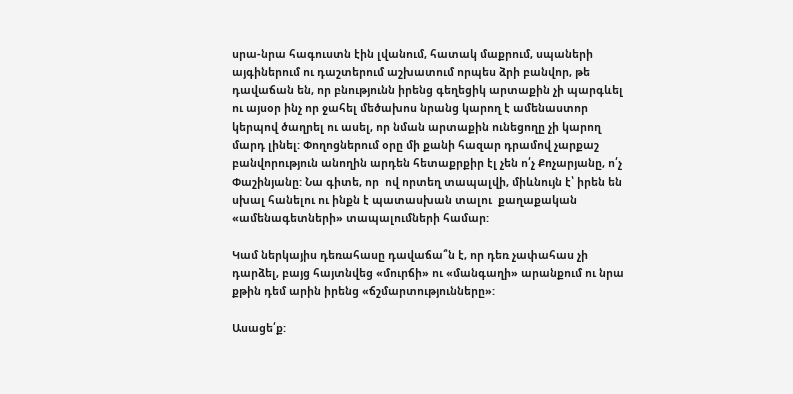սրա-նրա հագուստն էին լվանում, հատակ մաքրում, սպաների այգիներում ու դաշտերում աշխատում որպես ձրի բանվոր, թե դավաճան են, որ բնությունն իրենց գեղեցիկ արտաքին չի պարգևել ու այսօր ինչ որ ջահել մեծախոս նրանց կարող է ամենաստոր կերպով ծաղրել ու ասել, որ նման արտաքին ունեցողը չի կարող մարդ լինել: Փողոցներում օրը մի քանի հազար դրամով չարքաշ բանվորություն անողին արդեն հետաքրքիր էլ չեն ո՛չ Քոչարյանը, ո՛չ Փաշինյանը: Նա գիտե, որ  ով որտեղ տապալվի, միևնույն է՝ իրեն են սխալ հանելու ու ինքն է պատասխան տալու  քաղաքական «ամենագետների» տապալումների համար:

Կամ ներկայիս դեռահասը դավաճա՞ն է, որ դեռ չափահաս չի դարձել, բայց հայտնվեց «մուրճի» ու «մանգաղի» արանքում ու նրա քթին դեմ արին իրենց «ճշմարտությունները»:

Ասացե՛ք: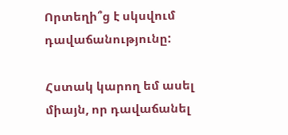Որտեղի՞ց է սկսվում դավաճանությունը:

Հստակ կարող եմ ասել միայն, որ դավաճանել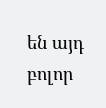են այդ բոլոր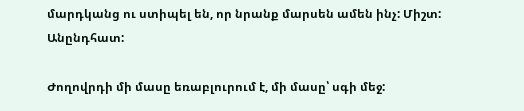մարդկանց ու ստիպել են, որ նրանք մարսեն ամեն ինչ: Միշտ: Անընդհատ:

Ժողովրդի մի մասը եռաբլուրում է, մի մասը՝ սգի մեջ: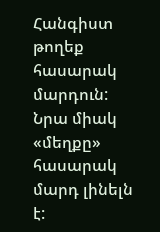Հանգիստ թողեք հասարակ մարդուն: Նրա միակ «մեղքը» հասարակ մարդ լինելն է: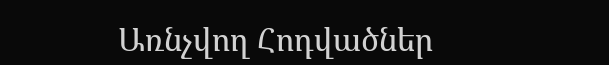Առնչվող Հոդվածներ